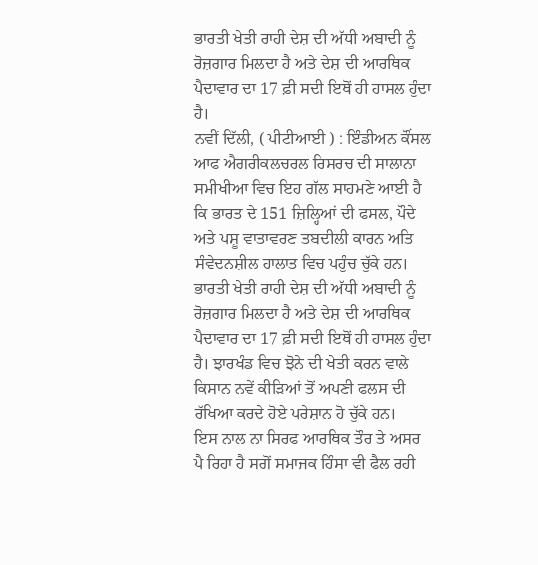ਭਾਰਤੀ ਖੇਤੀ ਰਾਹੀ ਦੇਸ਼ ਦੀ ਅੱਧੀ ਅਬਾਦੀ ਨੂੰ ਰੋਜ਼ਗਾਰ ਮਿਲਦਾ ਹੈ ਅਤੇ ਦੇਸ਼ ਦੀ ਆਰਥਿਕ ਪੈਦਾਵਾਰ ਦਾ 17 ਫ਼ੀ ਸਦੀ ਇਥੋਂ ਹੀ ਹਾਸਲ ਹੁੰਦਾ ਹੈ।
ਨਵੀਂ ਦਿੱਲੀ, ( ਪੀਟੀਆਈ ) : ਇੰਡੀਅਨ ਕੌਂਸਲ ਆਫ ਐਗਰੀਕਲਚਰਲ ਰਿਸਰਚ ਦੀ ਸਾਲਾਨਾ ਸਮੀਖੀਆ ਵਿਚ ਇਹ ਗੱਲ ਸਾਹਮਣੇ ਆਈ ਹੈ ਕਿ ਭਾਰਤ ਦੇ 151 ਜ਼ਿਲ੍ਹਿਆਂ ਦੀ ਫਸਲ, ਪੌਦੇ ਅਤੇ ਪਸ਼ੂ ਵਾਤਾਵਰਣ ਤਬਦੀਲੀ ਕਾਰਨ ਅਤਿ ਸੰਵੇਦਨਸ਼ੀਲ ਹਾਲਾਤ ਵਿਚ ਪਹੁੰਚ ਚੁੱਕੇ ਹਨ। ਭਾਰਤੀ ਖੇਤੀ ਰਾਹੀ ਦੇਸ਼ ਦੀ ਅੱਧੀ ਅਬਾਦੀ ਨੂੰ ਰੋਜ਼ਗਾਰ ਮਿਲਦਾ ਹੈ ਅਤੇ ਦੇਸ਼ ਦੀ ਆਰਥਿਕ ਪੈਦਾਵਾਰ ਦਾ 17 ਫ਼ੀ ਸਦੀ ਇਥੋਂ ਹੀ ਹਾਸਲ ਹੁੰਦਾ ਹੈ। ਝਾਰਖੰਡ ਵਿਚ ਝੋਨੇ ਦੀ ਖੇਤੀ ਕਰਨ ਵਾਲੇ ਕਿਸਾਨ ਨਵੇਂ ਕੀੜਿਆਂ ਤੋਂ ਅਪਣੀ ਫਲਸ ਦੀ ਰੱਖਿਆ ਕਰਦੇ ਹੋਏ ਪਰੇਸ਼ਾਨ ਹੋ ਚੁੱਕੇ ਹਨ।
ਇਸ ਨਾਲ ਨਾ ਸਿਰਫ ਆਰਥਿਕ ਤੌਰ ਤੇ ਅਸਰ ਪੈ ਰਿਹਾ ਹੈ ਸਗੋਂ ਸਮਾਜਕ ਹਿੰਸਾ ਵੀ ਫੈਲ ਰਹੀ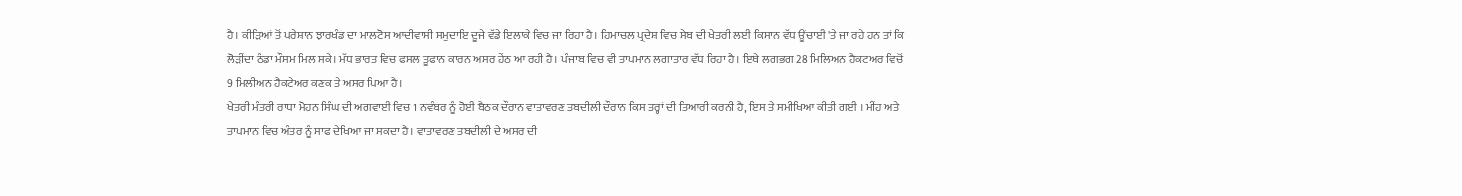ਹੈ। ਕੀੜਿਆਂ ਤੋਂ ਪਰੇਸ਼ਾਨ ਝਾਰਖੰਡ ਦਾ ਮਾਲਟੋਸ ਆਦੀਵਾਸੀ ਸਮੁਦਾਇ ਦੂਜੇ ਵੱਡੇ ਇਲਾਕੇ ਵਿਚ ਜਾ ਰਿਹਾ ਹੈ। ਹਿਮਾਚਲ ਪ੍ਰਦੇਸ਼ ਵਿਚ ਸੇਬ ਦੀ ਖੇਤਰੀ ਲਈ ਕਿਸਾਨ ਵੱਧ ਊਂਚਾਈ 'ਤੇ ਜਾ ਰਹੇ ਹਨ ਤਾਂ ਕਿ ਲੋੜੀਂਦਾ ਠੰਡਾ ਮੌਸਮ ਮਿਲ ਸਕੇ। ਮੱਧ ਭਾਰਤ ਵਿਚ ਫਸਲ ਤੂਫਾਨ ਕਾਰਨ ਅਸਰ ਹੇਂਠ ਆ ਰਹੀ ਹੈ। ਪੰਜਾਬ ਵਿਚ ਵੀ ਤਾਪਮਾਨ ਲਗਾਤਾਰ ਵੱਧ ਰਿਹਾ ਹੈ। ਇਥੇ ਲਗਭਗ 28 ਮਿਲਿਅਨ ਹੈਕਟਅਰ ਵਿਚੋਂ 9 ਮਿਲੀਅਨ ਹੈਕਟੇਅਰ ਕਣਕ ਤੇ ਅਸਰ ਪਿਆ ਹੈ।
ਖੇਤਰੀ ਮੰਤਰੀ ਰਾਧਾ ਮੋਹਨ ਸਿੰਘ ਦੀ ਅਗਵਾਈ ਵਿਚ 1 ਨਵੰਬਰ ਨੂੰ ਹੋਈ ਬੈਠਕ ਦੌਰਾਨ ਵਾਤਾਵਰਣ ਤਬਦੀਲੀ ਦੌਰਾਨ ਕਿਸ ਤਰ੍ਹਾਂ ਦੀ ਤਿਆਰੀ ਕਰਨੀ ਹੈ, ਇਸ ਤੇ ਸਮੀਖਿਆ ਕੀਤੀ ਗਈ । ਮੀਂਹ ਅਤੇ ਤਾਪਮਾਨ ਵਿਚ ਅੰਤਰ ਨੂੰ ਸਾਫ ਦੇਖਿਆ ਜਾ ਸਕਦਾ ਹੈ। ਵਾਤਾਵਰਣ ਤਬਦੀਲੀ ਦੇ ਅਸਰ ਦੀ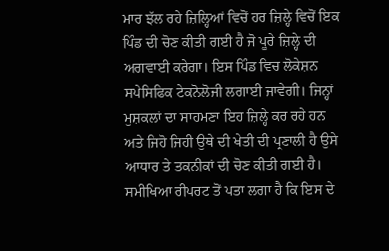ਮਾਰ ਝੱਲ ਰਹੇ ਜ਼ਿਲ੍ਹਿਆਂ ਵਿਚੋਂ ਹਰ ਜ਼ਿਲ੍ਹੇ ਵਿਚੋਂ ਇਕ ਪਿੰਡ ਦੀ ਚੋਣ ਕੀਤੀ ਗਈ ਹੈ ਜੋ ਪੂਰੇ ਜ਼ਿਲ੍ਹੇ ਦੀ ਅਗਵਾਈ ਕਰੇਗਾ। ਇਸ ਪਿੰਡ ਵਿਚ ਲੋਕੇਸ਼ਨ ਸਪੇਸਿਫਿਕ ਟੇਕਨੋਲੋਜੀ ਲਗਾਈ ਜਾਵੇਗੀ। ਜਿਨ੍ਹਾਂ ਮੁਸ਼ਕਲਾਂ ਦਾ ਸਾਹਮਣਾ ਇਹ ਜ਼ਿਲ੍ਹੇ ਕਰ ਰਹੇ ਹਨ
ਅਤੇ ਜਿਹੋ ਜਿਹੀ ਉਥੇ ਦੀ ਖੇਤੀ ਦੀ ਪ੍ਰਣਾਲੀ ਹੈ ਉਸੇ ਆਧਾਰ ਤੇ ਤਕਨੀਕਾਂ ਦੀ ਚੋਣ ਕੀਤੀ ਗਈ ਹੈ। ਸਮੀਖਿਆ ਰੀਪਰਟ ਤੋਂ ਪਤਾ ਲਗਾ ਹੈ ਕਿ ਇਸ ਦੇ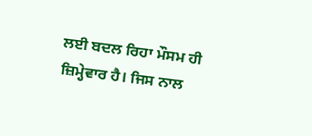ਲਈ ਬਦਲ ਰਿਹਾ ਮੌਸਮ ਹੀ ਜ਼ਿਮ੍ਹੇਵਾਰ ਹੈ। ਜਿਸ ਨਾਲ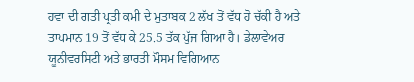ਹਵਾ ਦੀ ਗਤੀ ਪ੍ਰਤੀ ਕਮੀ ਦੇ ਮੁਤਾਬਕ 2 ਲੱਖ ਤੋਂ ਵੱਧ ਹੋ ਚੱਕੀ ਹੈ ਅਤੇ ਤਾਪਮਾਨ 19 ਤੋਂ ਵੱਧ ਕੇ 25.5 ਤੱਕ ਪੁੱਜ ਗਿਆ ਹੈ। ਡੇਲਾਵੇਅਰ ਯੂਨੀਵਰਸਿਟੀ ਅਤੇ ਭਾਰਤੀ ਮੌਸਮ ਵਿਗਿਆਨ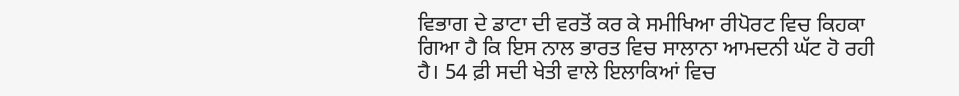ਵਿਭਾਗ ਦੇ ਡਾਟਾ ਦੀ ਵਰਤੋਂ ਕਰ ਕੇ ਸਮੀਖਿਆ ਰੀਪੋਰਟ ਵਿਚ ਕਿਹਕਾ ਗਿਆ ਹੈ ਕਿ ਇਸ ਨਾਲ ਭਾਰਤ ਵਿਚ ਸਾਲਾਨਾ ਆਮਦਨੀ ਘੱਟ ਹੋ ਰਹੀ ਹੈ। 54 ਫ਼ੀ ਸਦੀ ਖੇਤੀ ਵਾਲੇ ਇਲਾਕਿਆਂ ਵਿਚ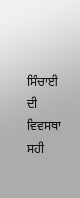ਸਿੰਚਾਈ ਦੀ ਵਿਵਸਥਾ ਸਹੀ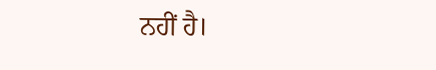ਨਹੀਂ ਹੈ।